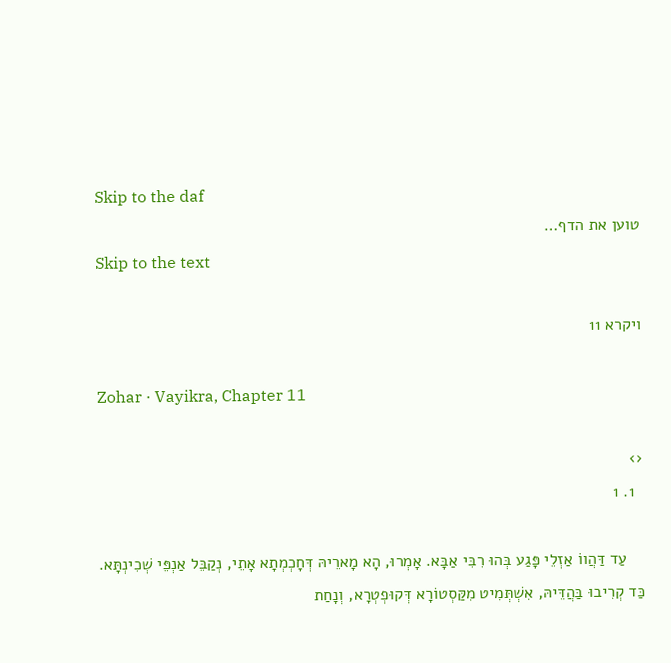Skip to the daf
טוען את הדף…
Skip to the text

ויקרא 11

Zohar · Vayikra, Chapter 11

‹›
  1. 1

    עַד דַּהֲווֹ אַזְלֵי פָּגַע בְּהוּ רִבִּי אַבָּא. אָמְרוּ, הָא מָארֵיהּ דְּחָכְמְתָא אָתֵי, נְקַבֵּל אַנְפֵּי שְׁכִינְתָּא. כַּד קְרִיבוּ בַּהֲדֵּיהּ, אִשְׁתְּמִיט מִקַּסְטוֹרָא דְּקוּפְטְרָא, וְנָחַת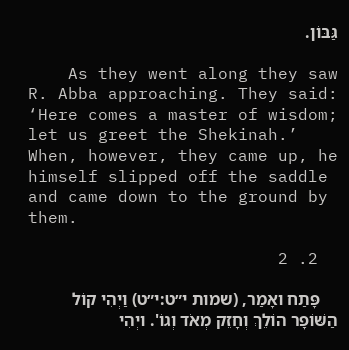גַּבּוֹן.

    As they went along they saw R. Abba approaching. They said: ‘Here comes a master of wisdom; let us greet the Shekinah.’ When, however, they came up, he himself slipped off the saddle and came down to the ground by them.

  2. 2

    פָּתַח ואָמַר, (שמות י״ט:י״ט) וַיְהִי קוֹל הַשּׁוֹפָר הוֹלֵךְ וְחָזֵק מְאֹד וְגוֹ'. ויְהִי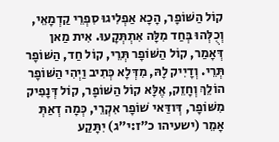קוֹל הַשּׁוֹפָר, הָכָא אַפְלִיגוּ סִפְרֵי קַדְמָאֵי, וְכֻלְּהוּ בְּחַד מִלָּה אִתְתְּקָעוּ. אִית מַאן דְּאָמַר, קוֹל הַשּׁוֹפָר תְּרֵי, קוֹל חַד, הַשּׁוֹפָר תְּרֵי. וְדָיִיק לָהּ, מִדְּלָא כְּתִיב וַיְהִי הַשּׁוֹפָר הוֹלֵךְ וְחָזֵק, אֶלָּא קוֹל הַשּׁוֹפָר, קוֹל דְּנָפִיק מִשּׁוֹפָר, דְּודַּאי שׁוֹפָר אִקְרֵי, כְּמָה דְאַתְּ אָמֵר (ישעיהו כ״ז:י״ג) יִתָּקַע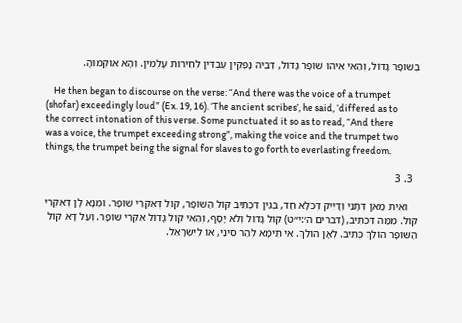בְּשׁוֹפָר גָּדוֹל, וְהַאי אִיהוּ שׁוֹפָר גָּדוֹל, דְּבֵיהּ נָפְקִין עַבְדִּין לְחֵירוּת עָלְמִין. וְהָא אוּקְמוּהָ.

    He then began to discourse on the verse: “And there was the voice of a trumpet (shofar) exceedingly loud” (Ex. 19, 16). ‘The ancient scribes’, he said, ‘differed as to the correct intonation of this verse. Some punctuated it so as to read, “And there was a voice, the trumpet exceeding strong”, making the voice and the trumpet two things, the trumpet being the signal for slaves to go forth to everlasting freedom.

  3. 3

    ואִית מַאן דְּתָנֵי וְדָיִיק דְּכֹלָּא חַד, בְּגִין דִּכְתִּיב קוֹל הַשּׁוֹפָר, קוֹל דְּאִקְרֵי שׁוֹפָר. ומְנָא לָן דְּאִקְרֵי קוֹל. מִמַּה דִּכְתִּיב, (דברים ה׳:י״ט) קוֹל גָּדוֹל וְלֹא יָסָף, וְהַאי קוֹל גָּדוֹל אִקְרֵי שׁוֹפָר. וְעַל דָּא קוֹל הַשּׁוֹפָר הוֹלֵךְ כְּתִיב. לְאָן הוֹלֵךְ. אִי תֵּימָא לְהַר סִינַי, אוֹ לְיִשְׂרָאֵל.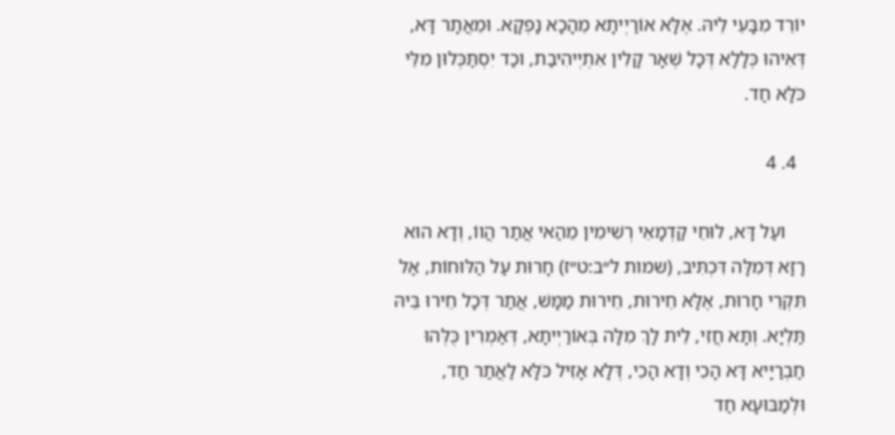יוֹרֵד מִבָּעֵי לֵיהּ. אֶלָּא אוֹרַיְיתָא מֵהָכָא נָפְקָא. וּמֵאֲתָר דָּא, דְּאִיהוּ כְּלָלָא דְּכָל שְׁאָר קָלִין אִתְיְיהִיבַת, וכַד יִסְתַּכְּלוּן מִלֵּי כֹּלָּא חַד.

  4. 4

    ועַל דָּא, לוּחֵי קַדְמָאֵי רְשִׁימִין מֵהַאי אֲתַר הֲווֹ, וְדָא הוּא רָזָא דְּמִלָּה דִּכְתִּיב, (שמות ל״ב:ט״ז) חָרוּת עַל הַלּוּחוֹת, אַל תִּקְרֵי חָרוּת, אֶלָּא חֵירוּת, חֵירוּת מַמָּשׁ, אֲתַר דְּכָל חֵירוּ בֵּיהּ תַּלְיָא. וְתָּא חֲזִי, לֵית לָךְ מִלָּה בְּאוֹרַיְיתָא, דְּאַמְרִין כֻּלְּהוּ חַבְרַיָּיא דָּא הָכִי וְדָא הָכִי, דְּלָא אָזִיל כֹּלָּא לַאֲתַר חַד, וּלְמַבּוּעָא חַד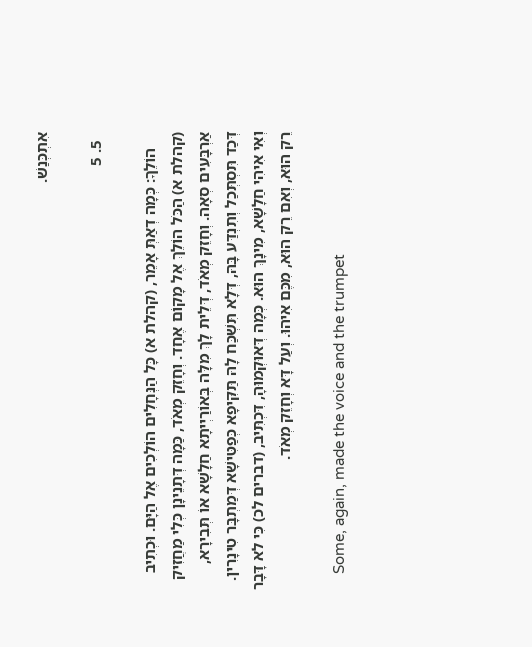אִתְכְּנַשׁ.

  5. 5

    הוֹלֵךָ: כְּמָה דְאַתְּ אָמֵר, (קהלת א) כָּל הַנְּחָלִים הוֹלְכִים אֶל הַיָּם. וּכְתִיב (קהלת א) הַכֹּל הוֹלֵךְ אֶל מָקוֹם אֶחָד. וְחָזֵק מְאֹד, כַּמָה דְּתָנֵינָן כְּלִי מַחֲזִיק אַרְבָּעִים סְאָה. וְחָזֵק מְאֹד, דְּלֵית לָךְ מִלָּה בְּאוֹרַיְיתָא חַלָשָׁא אוֹ תְּבִירָא, דְּכַד תִּסְתְּכַל וְתִנְדַּע בָּהּ, דְּלָא תִּשְׁכַּח לָהּ תַּקִּיפָא כְּפַטִּישָׁא דְּמַתְבָּר טִינָרִין. וְאִי אִיהִי חַלָשָׁא, מִינָךְ הוּא. כְּמָה דְּאוּקְמוּהָ, דִּכְתִּיב, (דברים לכ) כִּי לא דָּבָר רֵק הוּא, וְאִם רֵק הוּא, מִכֶּם אִיהוּ. וְעַל דָּא וְחָזֵק מְאֹד.

    Some, again, made the voice and the trumpet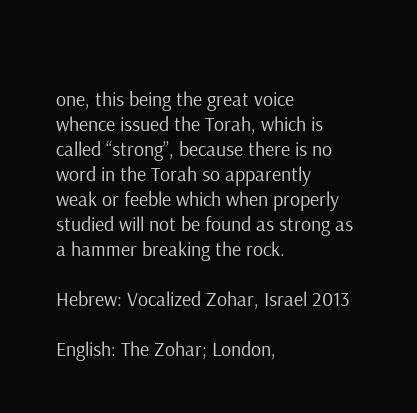one, this being the great voice whence issued the Torah, which is called “strong”, because there is no word in the Torah so apparently weak or feeble which when properly studied will not be found as strong as a hammer breaking the rock.

Hebrew: Vocalized Zohar, Israel 2013

English: The Zohar; London,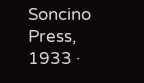Soncino Press, 1933 ·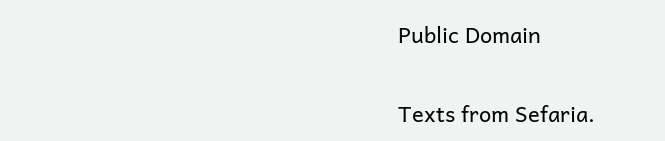Public Domain

Texts from Sefaria.